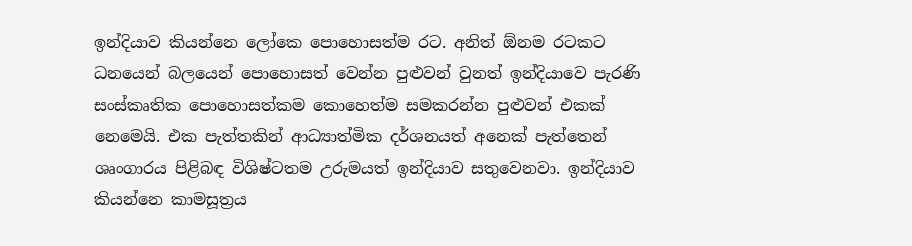ඉන්දියාව කියන්නෙ ලෝකෙ පොහොසත්ම රට. අනිත් ඕනම රටකට ධනයෙන් බලයෙන් පොහොසත් වෙන්න පුළුවන් වුනත් ඉන්දියාවෙ පැරණි සංස්කෘතික පොහොසත්කම කොහෙත්ම සමකරන්න පුළුවන් එකක් නෙමෙයි. එක පැත්තකින් ආධ්‍යාත්මික දර්ශනයත් අනෙක් පැත්තෙන් ශෘංගාරය පිළිබඳ විශිෂ්ටතම උරුමයත් ඉන්දියාව සතුවෙනවා. ඉන්දියාව කියන්නෙ කාමසූත්‍රය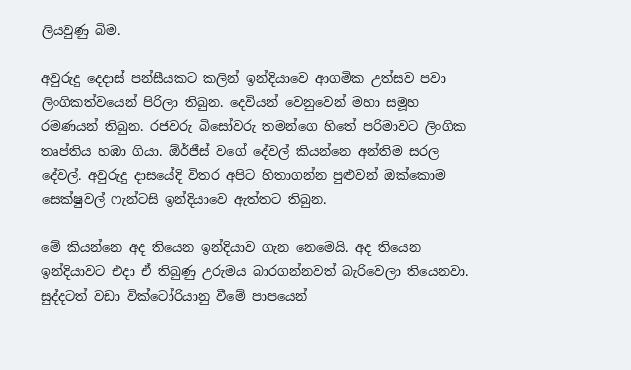ලියවුණු බිම.

අවුරුදු දෙදාස් පන්සීයකට කලින් ඉන්දියාවෙ ආගමික උත්සව පවා ලිංගිකත්වයෙන් පිරිලා තිබුන. දෙවියන් වෙනුවෙන් මහා සමූහ රමණයන් තිබුන. රජවරු බිසෝවරු තමන්ගෙ හිතේ පරිමාවට ලිංගික තෘප්තිය හඹා ගියා. ඕර්ජීස් වගේ දේවල් කියන්නෙ අන්තිම සරල දේවල්. අවුරුදු දාසයේදි විතර අපිට හිතාගන්න පුළුවන් ඔක්කොම සෙක්ෂුවල් ෆැන්ටසි ඉන්දියාවෙ ඇත්තට තිබුන.

මේ කියන්නෙ අද තියෙන ඉන්දියාව ගැන නෙමෙයි. අද තියෙන ඉන්දියාවට එදා ඒ තිබුණු උරුමය බාරගන්නවත් බැරිවෙලා තියෙනවා. සුද්දටත් වඩා වික්ටෝරියානු වීමේ පාපයෙන්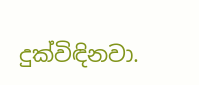දුක්විඳිනවා.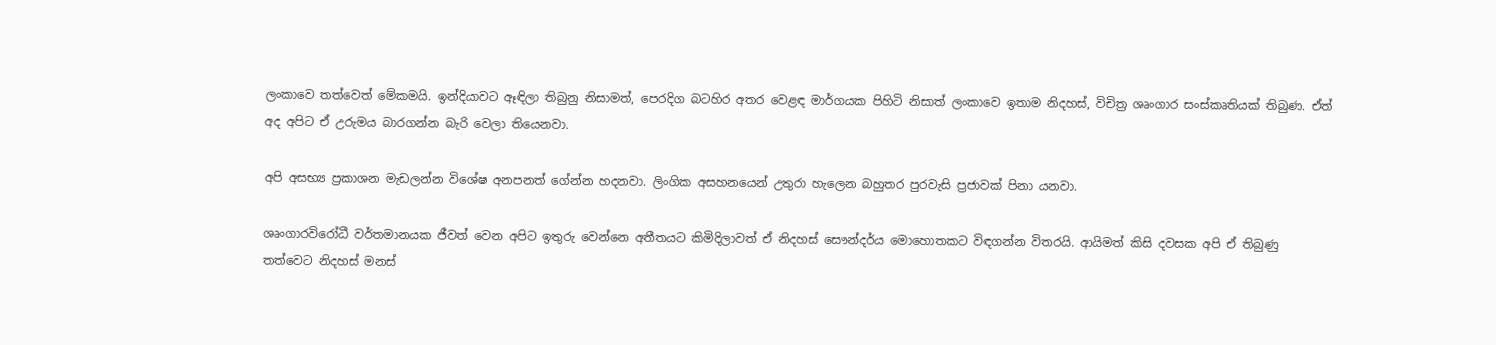ලංකාවෙ තත්වෙත් මේකමයි. ඉන්දියාවට ඈඳිලා තිබුනු නිසාමත්, පෙරදිග බටහිර අතර වෙළඳ මාර්ගයක පිහිටි නිසාත් ලංකාවෙ ඉතාම නිදහස්, විචිත්‍ර ශෘංගාර සංස්කෘතියක් තිබුණ. ඒත් අද අපිට ඒ උරුමය බාරගන්න බැරි වෙලා තියෙනවා.

අපි අසභ්‍ය ප්‍රකාශන මැඩලන්න වි‍ශේෂ අනපනත් ගේන්න හදනවා. ලිංගික අසහනයෙන් උතුරා හැලෙන බහුතර පුරවැසි ප්‍රජාවක් පිනා යනවා.

ශෘංගාරවිරෝධී වර්තමානයක ජීවත් වෙන අපිට ඉතුරු වෙන්නෙ අතීතයට කිමිදිලාවත් ඒ නිදහස් සෞන්දර්ය මොහොතකට විඳගන්න විතරයි. ආයිමත් කිසි දවසක අපි ඒ තිබුණු තත්වෙට නිදහස් මනස්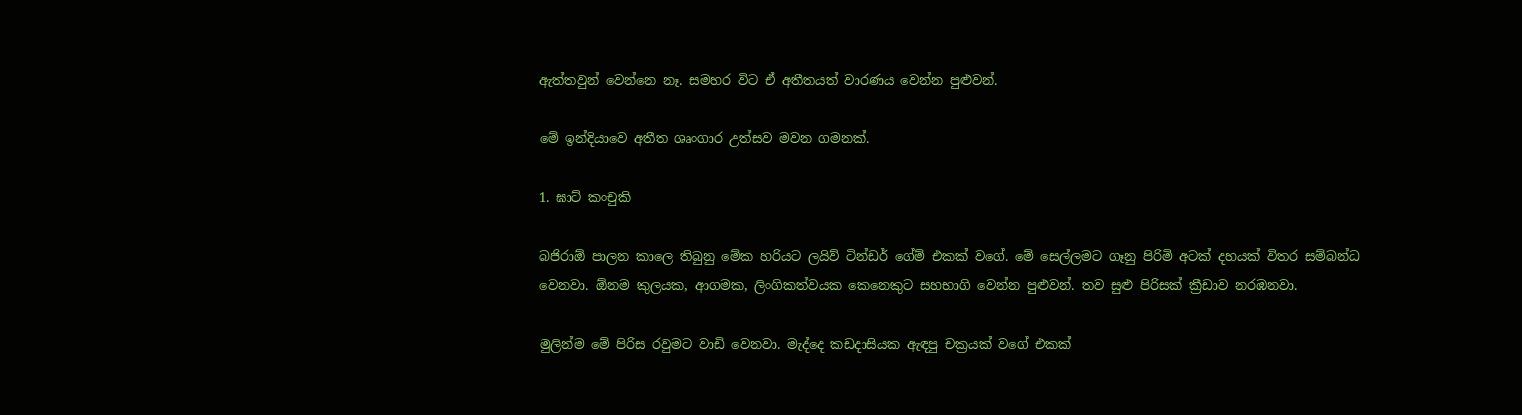ඇත්තවුන් වෙන්නෙ නෑ. සමහර විට ඒ අතීතයත් වාරණය වෙන්න පුළුවන්.

මේ ඉන්දියාවෙ අතීත ශෘංගාර උත්සව මවන ගමනක්.

1. ඝාට් කංචුකි

බජිරා‍ඕ පාලන කාලෙ තිබුනු මේක හරියට ලයිව් ටින්ඩර් ගේම් එකක් වගේ. මේ සෙල්ලමට ගෑනු පිරිමි අටක් දහයක් විතර සම්බන්ධ වෙනවා. ඕනම කුලයක, ආගමක, ලිංගිකත්වයක කෙනෙකුට සහභාගි වෙන්න පුළුවන්. තව සුළු පිරිසක් ක්‍රීඩාව නරඹනවා.

මුලින්ම මේ පිරිස රවුමට වාඩි වෙනවා. මැද්දෙ කඩදාසියක ඇඳපු චක්‍රයක් වගේ එකක්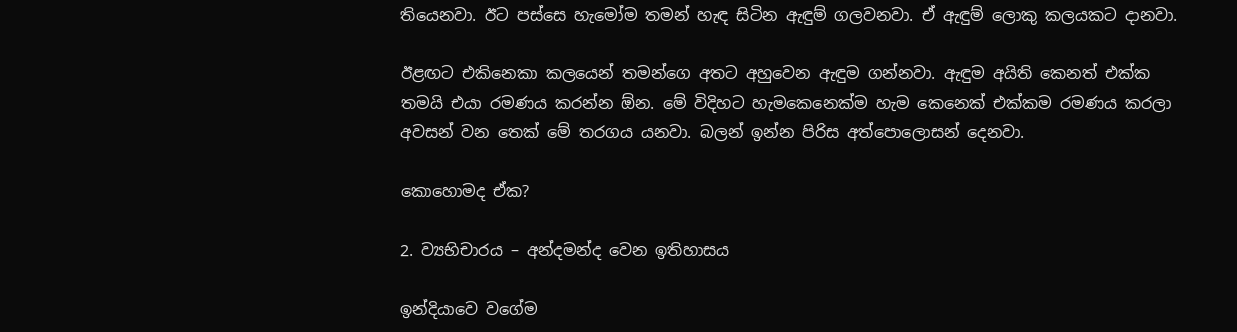තියෙනවා. ඊට පස්සෙ හැමෝම තමන් හැඳ සිටින ඇඳුම් ගලවනවා. ඒ ඇඳුම් ලොකු කලයකට දානවා.

ඊළඟට එකිනෙකා කලයෙන් තමන්ගෙ අතට අහුවෙන ඇඳුම ගන්නවා. ඇඳුම අයිති කෙනත් එක්ක තමයි එයා රමණය කරන්න ඕන. මේ විදිහට හැමකෙනෙක්ම හැම කෙනෙක් එක්කම රමණය කරලා අවසන් වන තෙක් මේ තරගය යනවා. බලන් ඉන්න පිරිස අත්පොලොසන් දෙනවා.

කොහොමද ඒක?

2. ව්‍යභිචාරය – අන්දමන්ද වෙන ඉතිහාසය

ඉන්දියාවෙ වගේම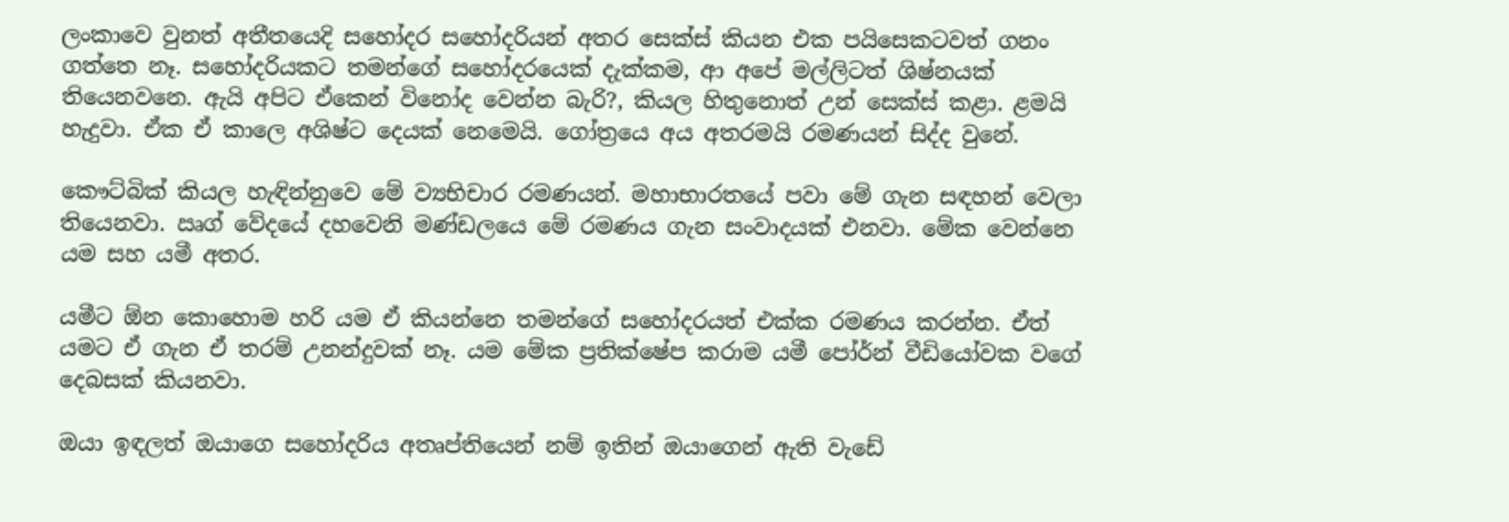ලංකාවෙ වුනත් අතීතයෙදි සහෝදර සහෝදරියන් අතර සෙක්ස් කියන එක පයිසෙකටවත් ගනං ගත්තෙ නෑ. සහෝදරියකට තමන්ගේ සහෝදරයෙක් දැක්කම, ආ අපේ මල්ලිටත් ශිෂ්නයක් තියෙනවනෙ. ඇයි අපිට ඒකෙන් විනෝද වෙන්න බැරි?, කියල හිතුනොත් උන් සෙක්ස් කළා. ළමයි හැදුවා. ඒක ඒ කාලෙ අශිෂ්ට දෙයක් නෙමෙයි. ගෝත්‍රයෙ අය අතරමයි රමණයන් සිද්ද වුනේ.

කෞට්බික් කියල හැඳින්නුවෙ මේ ව්‍යභිචාර රමණයන්. මහාභාරතයේ පවා මේ ගැන සඳහන් වෙලා තියෙනවා. ඍග් වේදයේ දහවෙනි මණ්ඩලයෙ මේ රමණය ගැන සංවාදයක් එනවා. මේක වෙන්නෙ යම සහ යමී අතර.

යමීට ඕන කොහොම හරි යම ඒ කියන්නෙ තමන්ගේ සහෝදරයත් එක්ක රමණය කරන්න. ඒත් යමට ඒ ගැන ඒ තරම් උනන්දුවක් නෑ. යම මේක ප්‍රතික්ෂේප කරාම යමී පෝර්න් වීඩියෝවක වගේ දෙබසක් කියනවා.

ඔයා ඉඳලත් ඔයාගෙ සහෝදරිය අතෘප්තියෙන් නම් ඉතින් ඔයාගෙන් ඇති වැඩේ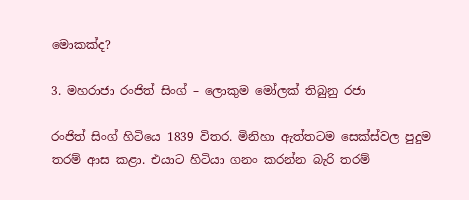මොකක්ද?

3. මහරාජා රංජිත් සිංග් – ලොකුම මෝලක් තිබුනු රජා

රංජිත් සිංග් හිටියෙ 1839 විතර. මිනිහා ඇත්තටම සෙක්ස්වල පුදුම තරම් ආස කළා. එයාට හිටියා ගනං කරන්න බැරි තරම්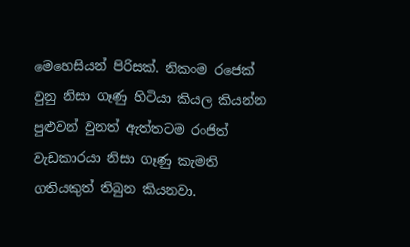මෙහෙසියන් පිරිසක්. නිකංම ර‍ජෙක් වුනු නිසා ගෑණු හිටියා කියල කියන්න පුළුවන් වුනත් ඇත්තටම රංජිත් වැඩකාරයා නිසා ගෑණු කැමති ගතියකුත් තිබුන කියනවා.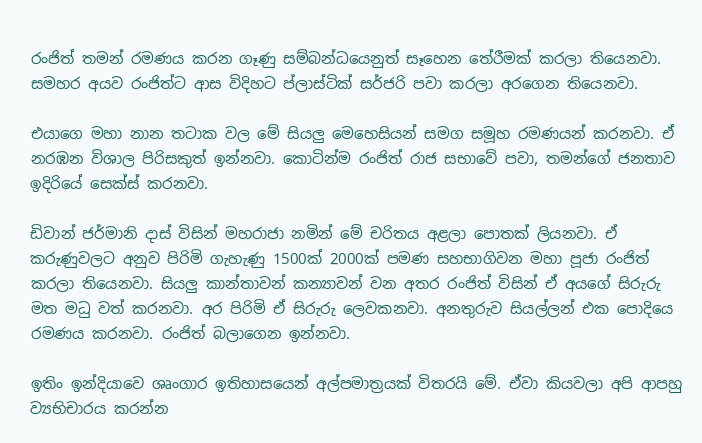රංජිත් තමන් රමණය කරන ගෑණු සම්බ‍න්ධයෙනුත් සෑහෙන තේරීමක් කරලා තියෙනවා. සමහර අයව රංජිත්ට ආස විදිහට ප්ලාස්ටික් සර්ජරි පවා කරලා අරගෙන තියෙනවා.

එයාගෙ මහා නාන තටාක වල මේ සියලු මෙහෙසියන් සමග සමූහ රමණයන් කරනවා. ඒ නරඹන විශාල පිරිසකුත් ඉන්නවා. කොටින්ම රංජිත් රාජ සභාවේ පවා, තමන්ගේ ජනතාව ඉදිරියේ සෙක්ස් කරනවා.

ඩිවාන් ජර්මානි දාස් විසින් මහරාජා නමින් මේ චරිතය අළලා පොතක් ලියනවා. ඒ කරුණුවලට අනුව පිරිමි ගැහැණු 1500ක් 2000ක් පමණ සහභාගිවන මහා පූජා රංජිත් කරලා ති‍යෙනවා. සියලු කාන්තාවන් කන්‍යාවන් වන අතර රංජිත් විසින් ඒ අයගේ සිරුරු මත මධු වත් කරනවා. අර පිරිමි ඒ සිරුරු ලෙවකනවා. අනතුරුව සියල්ලන් එක පොදියෙ රමණය කරනවා. රංජිත් බලාගෙන ඉන්නවා.

ඉතිං ඉන්දියාවෙ ශෘංගාර ඉතිහාසයෙන් අල්පමාත්‍රයක් විතරයි මේ. ඒවා කියවලා අපි ආපහු ව්‍යභිචාරය කරන්න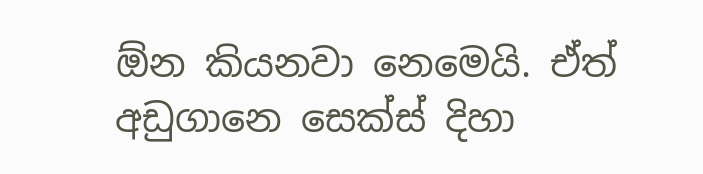ඕන කියනවා නෙමෙයි. ඒත් අඩුගානෙ සෙක්ස් දිහා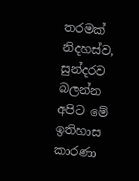තරමක් නිදහස්ව, සුන්දරව බලන්න අපිට මේ ඉතිහාස කාරණා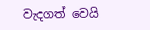වැදගත් වෙයි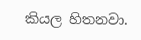කියල හිතනවා.